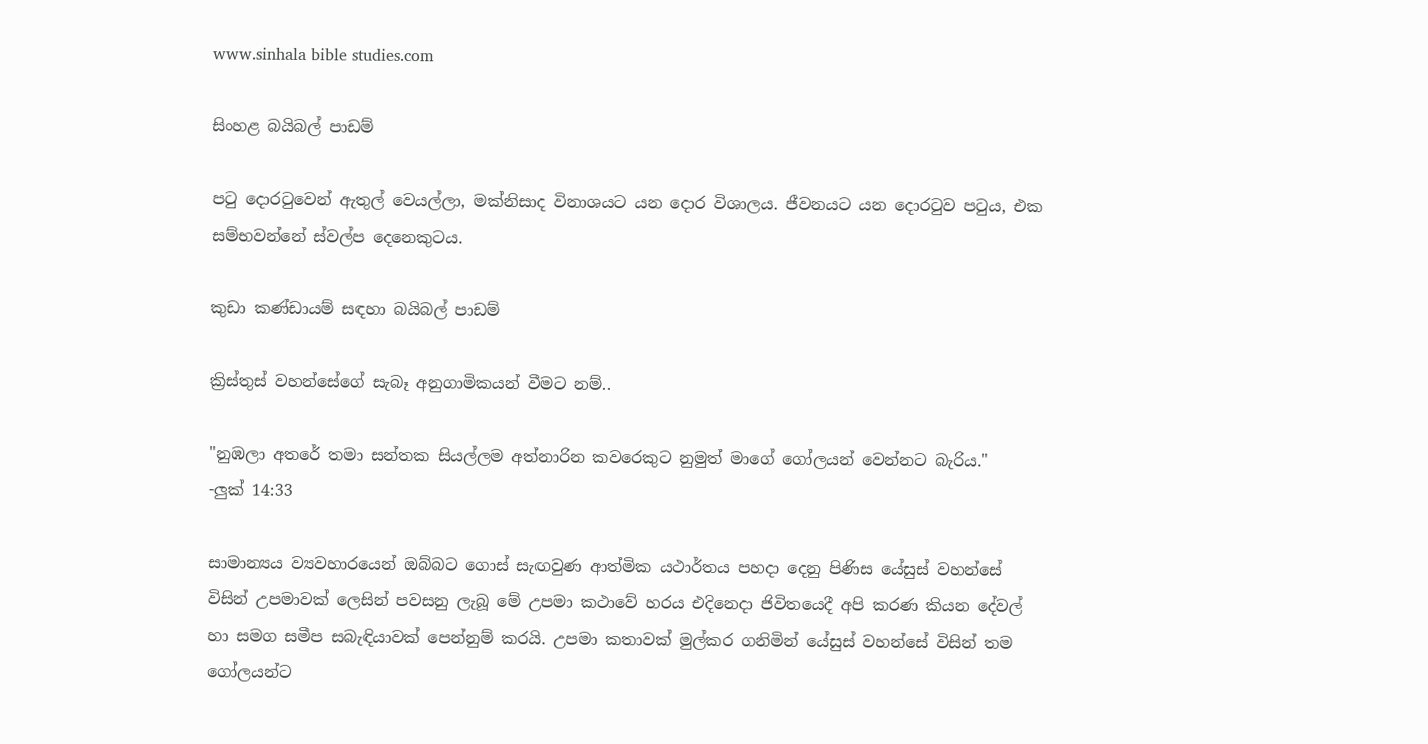www.sinhala bible studies.com

සිංහළ බයිබල් පාඩම්

පටු දොරටුවෙන් ඇතුල් වෙයල්ලා, මක්නිසාද විනාශයට යන දොර විශාලය. ජීවනයට යන දොරටුව පටුය, එක සම්භවන්නේ ස්වල්ප දෙනෙකුටය.

කුඩා කණ්ඩායම් සඳහා බයිබල් පාඩම්

ක්‍රිස්තුස් වහන්සේගේ සැබෑ අනුගාමිකයන් වීමට නම්..

"නුඹලා අතරේ තමා සන්තක සියල්ලම අත්නාරින කවරෙකුට නුමුත් මාගේ ගෝලයන් වෙන්නට බැරිය."
-ලුක් 14:33

සාමාන්‍යය ව්‍යවහාරයෙන් ඔබ්බට ගොස් සැඟවුණ ආත්මික යථාර්තය පහදා දෙනු පිණිස යේසුස් වහන්සේ විසින් උපමාවක් ලෙසින් පවසනු ලැබූ මේ උපමා කථාවේ හරය එදිනෙදා ජිවිතයෙදී අපි කරණ කියන දේවල් හා සමග සමීප සබැඳියාවක් පෙන්නුම් කරයි. උපමා කතාවක් මුල්කර ගනිමින් යේසුස් වහන්සේ විසින් තම ගෝලයන්ට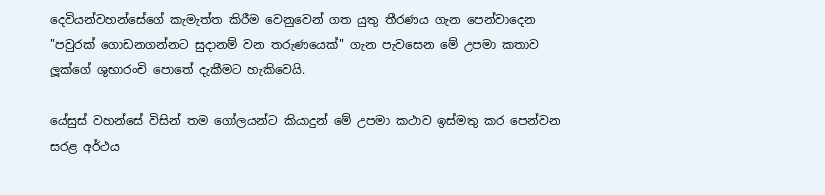දෙවියන්වහන්සේගේ කැමැත්ත කිරීම වෙනුවෙන් ගත යුතු තීරණය ගැන පෙන්වාදෙන "පවුරක් ගොඩනගන්නට සුදානම් වන තරුණයෙක්" ගැන පැවසෙන මේ උපමා කතාව ලූක්ගේ ශුභාරංචි පොතේ දැකීමට හැකිවෙයි.

යේසුස් වහන්සේ විසින් තම ගෝලයන්ට කියාදුන් මේ උපමා කථාව ඉස්මතු කර පෙන්වන සරළ අර්ථය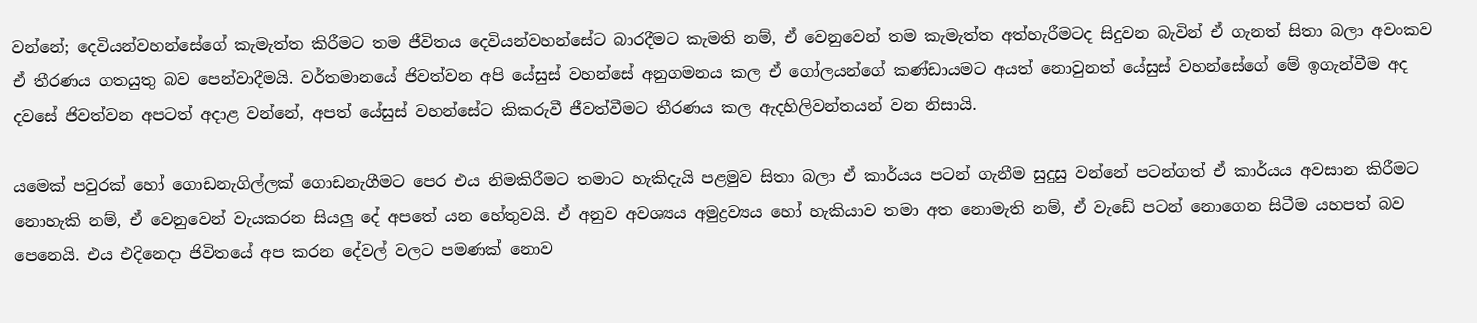වන්නේ; දෙවියන්වහන්සේගේ කැමැත්ත කිරීමට තම ජීවිතය දෙවියන්වහන්සේට බාරදීමට කැමති නම්, ඒ වෙනුවෙන් තම කැමැත්ත අත්හැරීමටද සිදුවන බැවින් ඒ ගැනත් සිතා බලා අවංකව ඒ තීරණය ගතයුතු බව පෙන්වාදීමයි. වර්තමානයේ ජිවත්වන අපි යේසුස් වහන්සේ අනුගමනය කල ඒ ගෝලයන්ගේ කණ්ඩායමට අයත් නොවුනත් යේසුස් වහන්සේගේ මේ ඉගැන්වීම අද දවසේ ජිවත්වන අපටත් අදාළ වන්නේ, අපත් යේසුස් වහන්සේට කිකරුවී ජීවත්වීමට තීරණය කල ඇදහිලිවන්තයන් වන නිසායි.

යමෙක් පවුරක් හෝ ගොඩනැගිල්ලක් ගොඩනැගීමට පෙර එය නිමකිරීමට තමාට හැකිදැයි පළමුව සිතා බලා ඒ කාර්යය පටන් ගැනීම සුදුසු වන්නේ පටන්ගත් ඒ කාර්යය අවසාන කිරීමට නොහැකි නම්, ඒ වෙනුවෙන් වැයකරන සියලු දේ අපතේ යන හේතුවයි. ඒ අනුව අවශ්‍යය අමුද්‍රව්‍යය හෝ හැකියාව තමා අත නොමැති නම්, ඒ වැඩේ පටන් නොගෙන සිටීම යහපත් බව පෙනෙයි. එය එදිනෙදා ජිවිතයේ අප කරන දේවල් වලට පමණක් නොව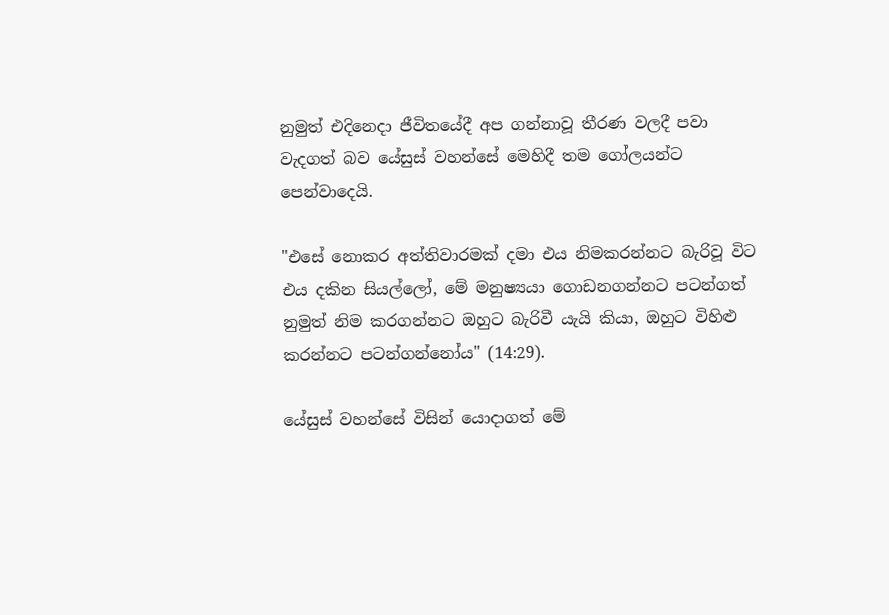නුමුත් එදිනෙදා ජීවිතයේදී අප ගන්නාවූ තීරණ වලදී පවා වැදගත් බව යේසුස් වහන්සේ මෙහිදී තම ගෝලයන්ට පෙන්වාදෙයි.

"එසේ නොකර අත්තිවාරමක් දමා එය නිමකරන්නට බැරිවූ විට එය දකින සියල්ලෝ, මේ මනුෂ්‍යයා ගොඩනගන්නට පටන්ගත් නුමුත් නිම කරගන්නට ඔහුට බැරිවී යැයි කියා, ඔහුට විහිළු කරන්නට පටන්ගන්නෝය" (14:29).

යේසුස් වහන්සේ විසින් යොදාගත් මේ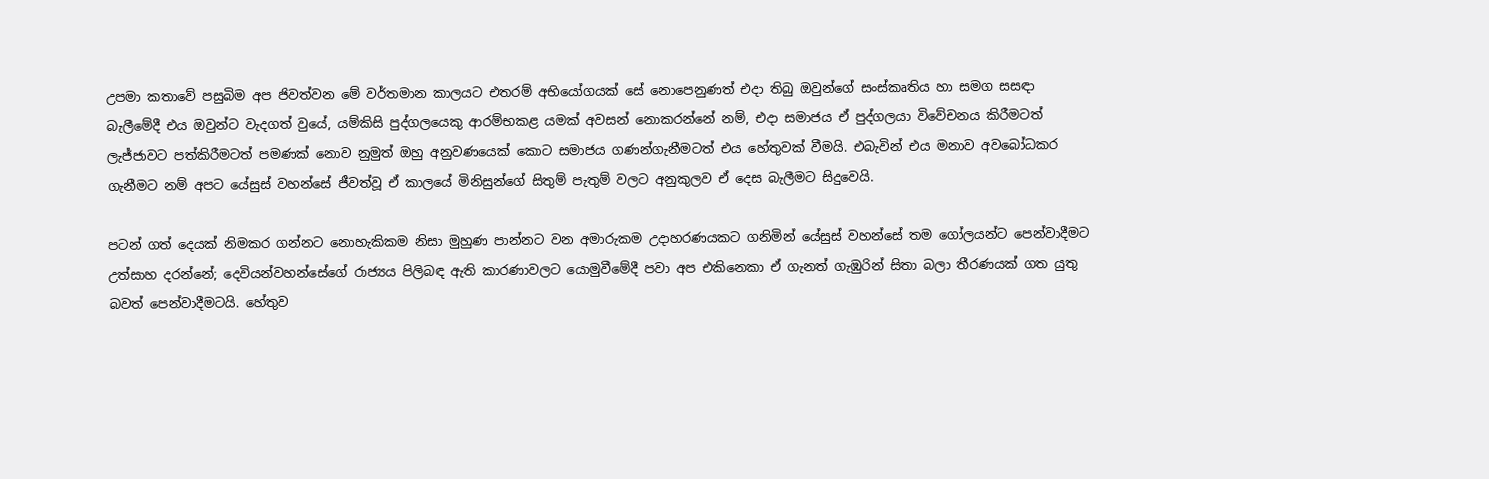උපමා කතාවේ පසුබිම අප ජිවත්වන මේ වර්තමාන කාලයට එතරම් අභියෝගයක් සේ නොපෙනුණත් එදා තිබු ඔවුන්ගේ සංස්කෘතිය හා සමග සසඳා බැලීමේදී එය ඔවුන්ට වැදගත් වුයේ, යම්කිසි පුද්ගලයෙකු ආරම්භකළ යමක් අවසන් නොකරන්නේ නම්, එදා සමාජය ඒ පුද්ගලයා විවේචනය කිරීමටත් ලැජ්ජාවට පත්කිරීමටත් පමණක් නොව නුමුත් ඔහු අනුවණයෙක් කොට සමාජය ගණන්ගැනීමටත් එය හේතුවක් වීමයි. එබැවින් එය මනාව අවබෝධකර ගැනීමට නම් අපට යේසුස් වහන්සේ ජීවත්වූ ඒ කාලයේ මිනිසුන්ගේ සිතුම් පැතුම් වලට අනුකුලව ඒ දෙස බැලීමට සිදුවෙයි.

පටන් ගත් දෙයක් නිමකර ගන්නට නොහැකිකම නිසා මුහුණ පාන්නට වන අමාරුකම උදාහරණයකට ගනිමින් යේසුස් වහන්සේ තම ගෝලයන්ට පෙන්වාදීමට උත්සාහ දරන්නේ; දෙවියන්වහන්සේගේ රාජ්‍යය පිලිබඳ ඇති කාරණාවලට යොමුවීමේදී පවා අප එකිනෙකා ඒ ගැනත් ගැඹුරින් සිතා බලා තීරණයක් ගත යුතු බවත් පෙන්වාදීමටයි. හේතුව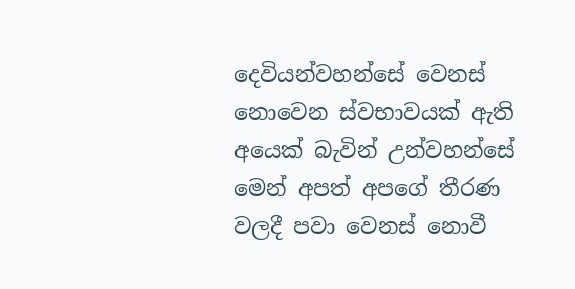දෙවියන්වහන්සේ වෙනස් නොවෙන ස්වභාවයක් ඇති අයෙක් බැවින් උන්වහන්සේ මෙන් අපත් අපගේ තීරණ වලදී පවා වෙනස් නොවී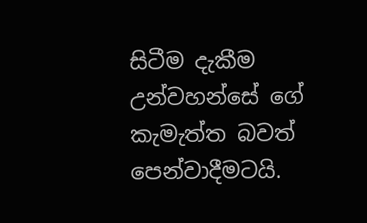සිටීම දැකීම උන්වහන්සේ ගේ කැමැත්ත බවත් පෙන්වාදීමටයි.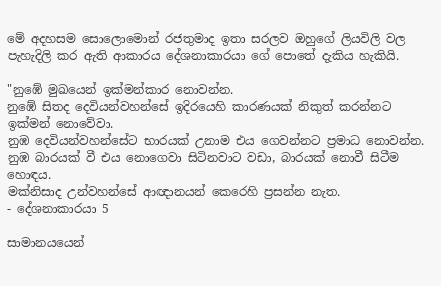මේ අදහසම සොලොමොන් රජතුමාද ඉතා සරලව ඔහුගේ ලියවිලි වල පැහැදිලි කර ඇති ආකාරය දේශනාකාරයා ගේ පොතේ දැකිය හැකියි.

"නුඹේ මුඛයෙන් ඉක්මන්කාර නොවන්න.
නුඹේ සිතද දෙවියන්වහන්සේ ඉදිරයෙහි කාරණයක් නිකුත් කරන්නට ඉක්මන් නොවේවා.
නුඹ දෙවියන්වහන්සේට භාරයක් උනාම එය ගෙවන්නට ප්‍රමාධ නොවන්න.
නුඹ බාරයක් වී එය නොගෙවා සිටිනවාට වඩා, බාරයක් නොවී සිටීම හොඳය.
මක්නිසාද උන්වහන්සේ ආඥානයන් කෙරෙහි ප්‍රසන්න නැත.
- දේශනාකාරයා 5

සාමානයයෙන්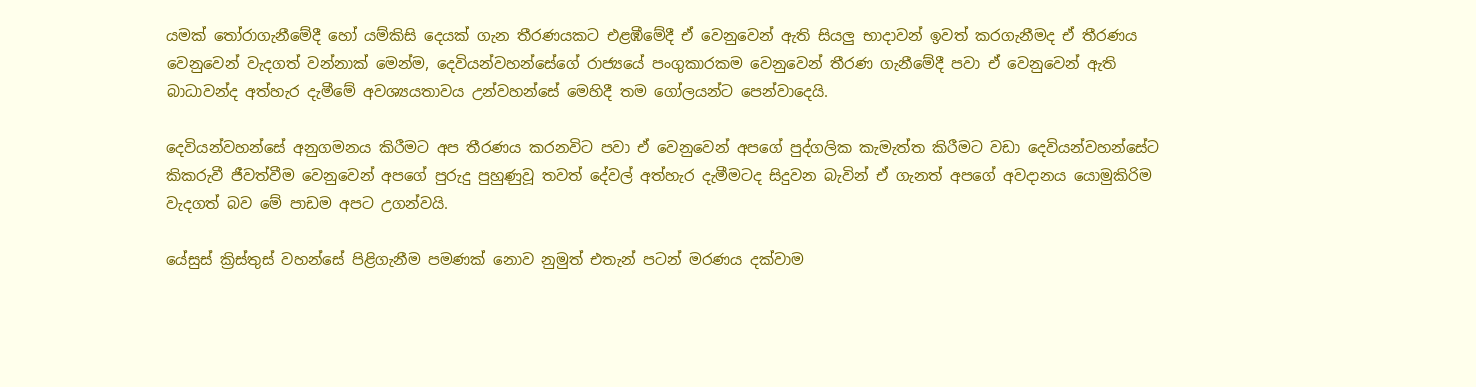යමක් තෝරාගැනීමේදී හෝ යම්කිසි දෙයක් ගැන තීරණයකට එළඹීමේදී ඒ වෙනුවෙන් ඇති සියලු භාදාවන් ඉවත් කරගැනීමද ඒ තීරණය වෙනුවෙන් වැදගත් වන්නාක් මෙන්ම, දෙවියන්වහන්සේගේ රාජ්‍යයේ පංගුකාරකම වෙනුවෙන් තීරණ ගැනීමේදී පවා ඒ වෙනුවෙන් ඇති බාධාවන්ද අත්හැර දැමීමේ අවශ්‍යයතාවය උන්වහන්සේ මෙහිදී තම ගෝලයන්ට පෙන්වාදෙයි.

දෙවියන්වහන්සේ අනුගමනය කිරීමට අප තීරණය කරනවිට පවා ඒ වෙනුවෙන් අපගේ පුද්ගලික කැමැත්ත කිරීමට වඩා දෙවියන්වහන්සේට කිකරුවී ජීවත්වීම වෙනුවෙන් අපගේ පුරුදු පුහුණුවූ තවත් දේවල් අත්හැර දැමීමටද සිදුවන බැවින් ඒ ගැනත් අපගේ අවදානය යොමුකිරිම වැදගත් බව මේ පාඩම අපට උගන්වයි.

යේසුස් ක්‍රිස්තුස් වහන්සේ පිළිගැනීම පමණක් නොව නුමුත් එතැන් පටන් මරණය දක්වාම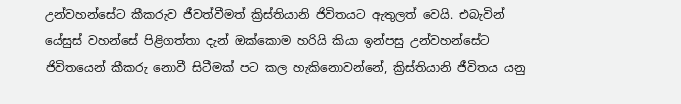උන්වහන්සේට කීකරුව ජීවත්වීමත් ක්‍රිස්තියානි ජිවිතයට ඇතුලත් වෙයි. එබැවින් යේසුස් වහන්සේ පිළිගත්තා දැන් ඔක්කොම හරියි කියා ඉන්පසු උන්වහන්සේට ජිවිතයෙන් කීකරු නොවී සිටීමක් පට කල හැකිනොවන්නේ, ක්‍රිස්තියානි ජීවිතය යනු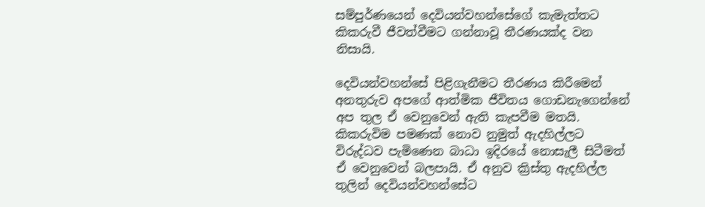සම්පුර්ණයෙන් දෙවියන්වහන්සේගේ කැමැත්තට කිකරුවී ජීවත්වීමට ගන්නාවූ තීරණයක්ද වන නිසායි.

දෙවියන්වහන්සේ පිළිගැනීමට තීරණය කිරීමෙන් අනතුරුව අපගේ ආත්මික ජීවිතය ගොඩනැගෙන්නේ අප තුල ඒ වෙනුවෙන් ඇති කැපවීම මතයි. කිකරුවිම පමණක් නොව නුමුත් ඇදහිල්ලට විරුද්ධව පැමිණෙන බාධා ඉදිරයේ නොසැලී සිටීමත් ඒ වෙනුවෙන් බලපායි. ඒ අනුව ක්‍රිස්තු ඇදහිල්ල තුලින් දෙවියන්වහන්සේට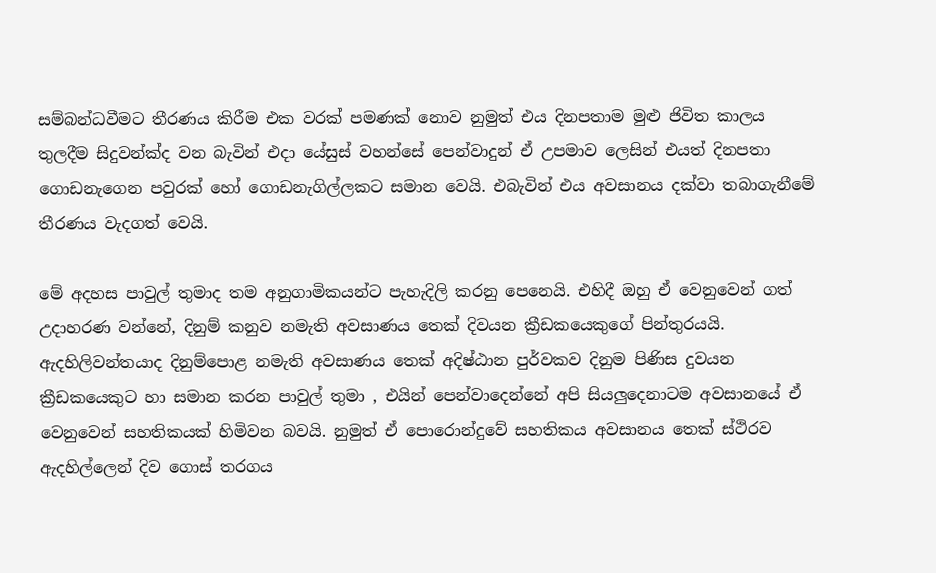සම්බන්ධවීමට තීරණය කිරීම එක වරක් පමණක් නොව නුමුත් එය දිනපතාම මුළු ජිවිත කාලය තුලදීම සිදුවන්ක්ද වන බැවින් එදා යේසුස් වහන්සේ පෙන්වාදුන් ඒ උපමාව ලෙසින් එයත් දිනපතා ගොඩනැගෙන පවුරක් හෝ ගොඩනැගිල්ලකට සමාන වෙයි. එබැවින් එය අවසානය දක්වා තබාගැනීමේ තීරණය වැදගත් වෙයි.

මේ අදහස පාවුල් තුමාද තම අනුගාමිකයන්ට පැහැදිලි කරනු පෙනෙයි. එහිදී ඔහු ඒ වෙනුවෙන් ගත් උදාහරණ වන්නේ, දිනුම් කනුව නමැති අවසාණය තෙක් දිවයන ක්‍රීඩකයෙකුගේ පින්තුරයයි. ඇදහිලිවන්තයාද දිනුම්පොළ නමැති අවසාණය තෙක් අදිෂ්ඨාන පුර්වකව දිනුම පිණිස දුවයන ක්‍රීඩකයෙකුට හා සමාන කරන පාවුල් තුමා , එයින් පෙන්වාදෙන්නේ අපි සියලුදෙනාටම අවසානයේ ඒ වෙනුවෙන් සහතිකයක් හිමිවන බවයි. නුමුත් ඒ පොරොන්දුවේ සහතිකය අවසානය තෙක් ස්ථිරව ඇදහිල්ලෙන් දිව ගොස් තරගය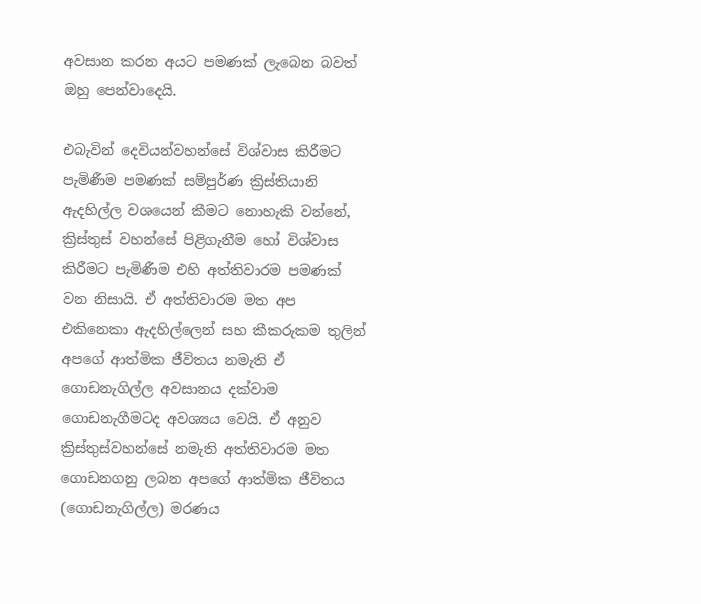අවසාන කරන අයට පමණක් ලැබෙන බවත් ඔහු පෙන්වාදෙයි.

එබැවින් දෙවියන්වහන්සේ විශ්වාස කිරීමට පැමිණීම පමණක් සම්පුර්ණ ක්‍රිස්තියානි ඇදහිල්ල වශයෙන් කීමට නොහැකි වන්නේ, ක්‍රිස්තුස් වහන්සේ පිළිගැනීම හෝ විශ්වාස කිරීමට පැමිණීම එහි අත්තිවාරම පමණක් වන නිසායි. ඒ අත්තිවාරම මත අප එකිනෙකා ඇදහිල්ලෙන් සහ කීකරුකම තුලින් අපගේ ආත්මික ජීවිතය නමැති ඒ ගොඩනැගිල්ල අවසානය දක්වාම ගොඩනැගීමටද අවශ්‍යය වෙයි. ඒ අනුව ක්‍රිස්තුස්වහන්සේ නමැති අත්තිවාරම මත ගොඩනගනු ලබන අපගේ ආත්මික ජීවිතය (ගොඩනැගිල්ල) මරණය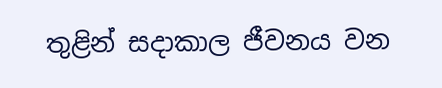තුළින් සදාකාල ජීවනය වන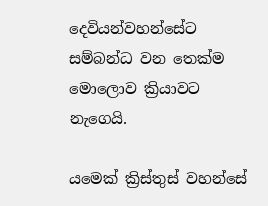දෙවියන්වහන්සේට සම්බන්ධ වන තෙක්ම මොලොව ක්‍රියාවට නැගෙයි.

යමෙක් ක්‍රිස්තුස් වහන්සේ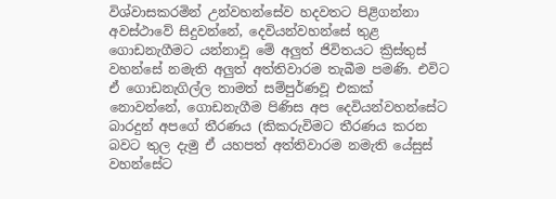විශ්වාසකරමින් උන්වහන්සේව හදවතට පිළිගන්නා අවස්ථාවේ සිදුවන්නේ, දෙවියන්වහන්සේ තුළ ගොඩනැගීමට යන්නාවූ මේ අලුත් ජිවිතයට ක්‍රිස්තුස් වහන්සේ නමැති අලුත් අත්තිවාරම තැබීම පමණි. එවිට ඒ ගොඩනැගිල්ල තාමත් සම්පුර්ණවූ එකක් නොවන්නේ, ගොඩනැගීම පිණිස අප දෙවියන්වහන්සේට බාරදුන් අපගේ තීරණය (කිකරුවිමට තීරණය කරන බවට තුල දැමු ඒ යහපත් අත්තිවාරම නමැති යේසුස් වහන්සේට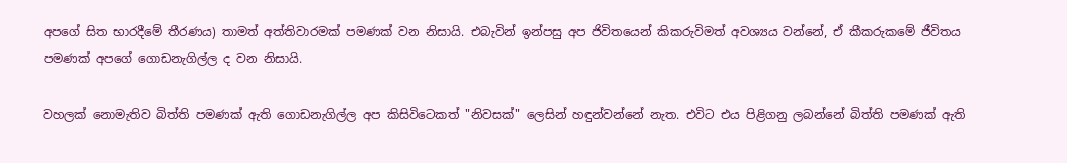අපගේ සිත භාරදීමේ තීරණය) තාමත් අත්තිවාරමක් පමණක් වන නිසායි. එබැවින් ඉන්පසු අප ජිවිතයෙන් කිකරුවිමත් අවශ්‍යය වන්නේ, ඒ කීකරුකමේ ජීවිතය පමණක් අපගේ ගොඩනැගිල්ල ද වන නිසායි.

වහලක් නොමැතිව බිත්ති පමණක් ඇති ගොඩනැගිල්ල අප කිසිවිටෙකත් "නිවසක්" ලෙසින් හඳුන්වන්නේ නැත. එවිට එය පිළිගනු ලබන්නේ බිත්ති පමණක් ඇති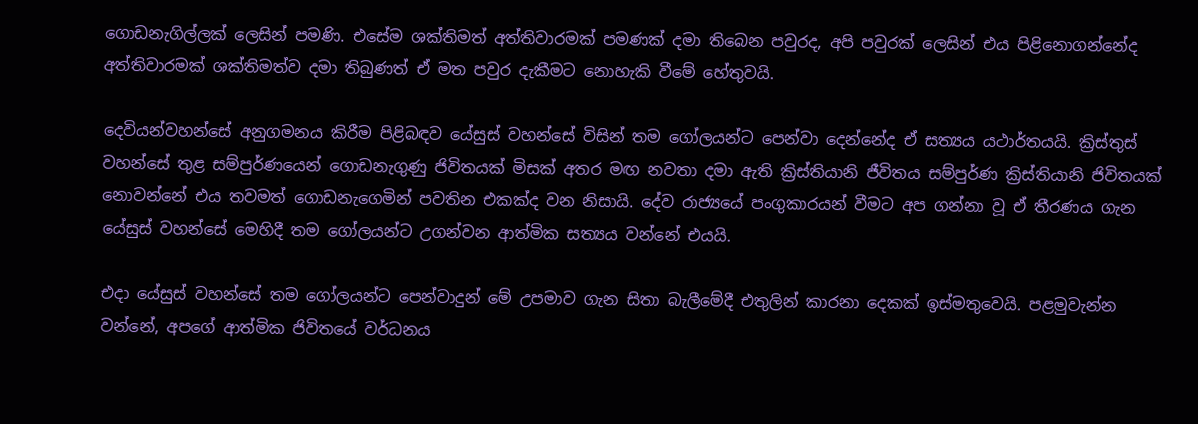ගොඩනැගිල්ලක් ලෙසින් පමණි. එසේම ශක්තිමත් අත්තිවාරමක් පමණක් දමා තිබෙන පවුරද, අපි පවුරක් ලෙසින් එය පිළිනොගන්නේද අත්තිවාරමක් ශක්තිමත්ව දමා තිබුණත් ඒ මත පවුර දැකීමට නොහැකි වීමේ හේතුවයි.

දෙවියන්වහන්සේ අනුගමනය කිරීම පිළිබඳව යේසුස් වහන්සේ විසින් තම ගෝලයන්ට පෙන්වා දෙන්නේද ඒ සත්‍යය යථාර්තයයි. ක්‍රිස්තුස් වහන්සේ තුළ සම්පුර්ණයෙන් ගොඩනැගුණු ජිවිතයක් මිසක් අතර මඟ නවතා දමා ඇති ක්‍රිස්තියානි ජීවිතය සම්පුර්ණ ක්‍රිස්තියානි ජිවිතයක් නොවන්නේ එය තවමත් ගොඩනැගෙමින් පවතින එකක්ද වන නිසායි. දේව රාජ්‍යයේ පංගුකාරයන් වීමට අප ගන්නා වූ ඒ තීරණය ගැන යේසුස් වහන්සේ මෙහිදී තම ගෝලයන්ට උගන්වන ආත්මික සත්‍යය වන්නේ එයයි.

එදා යේසුස් වහන්සේ තම ගෝලයන්ට පෙන්වාදුන් මේ උපමාව ගැන සිතා බැලීමේදී එතුලින් කාරනා දෙකක් ඉස්මතුවෙයි. පළමුවැන්න වන්නේ, අපගේ ආත්මික ජිවිතයේ වර්ධනය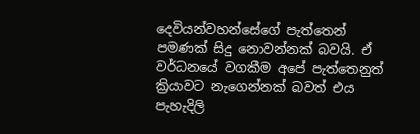දෙවියන්වහන්සේගේ පැත්තෙන් පමණක් සිදු නොවන්නක් බවයි. ඒ වර්ධනයේ වගකීම අපේ පැත්තෙනුත් ක්‍රියාවට නැගෙන්නක් බවත් එය පැහැදිලි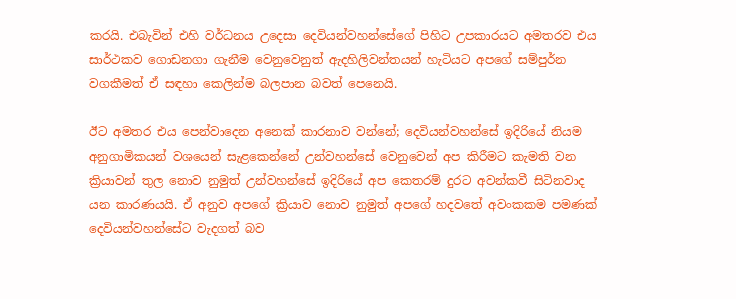කරයි. එබැවින් එහි වර්ධනය උදෙසා දෙවියන්වහන්සේගේ පිහිට උපකාරයට අමතරව එය සාර්ථකව ගොඩනගා ගැනීම වෙනුවෙනුත් ඇදහිලිවන්තයන් හැටියට අපගේ සම්පුර්න වගකීමත් ඒ සඳහා කෙලින්ම බලපාන බවත් පෙනෙයි.

ඊට අමතර එය පෙන්වාදෙන අනෙක් කාරනාව වන්නේ; දෙවියන්වහන්සේ ඉදිරියේ නියම අනුගාමිකයන් වශයෙන් සැළකෙන්නේ උන්වහන්සේ වෙනුවෙන් අප කිරීමට කැමති වන ක්‍රියාවන් තුල නොව නුමුත් උන්වහන්සේ ඉදිරියේ අප කෙතරම් දුරට අවන්කවී සිටිනවාද යන කාරණයයි. ඒ අනුව අපගේ ක්‍රියාව නොව නුමුත් අපගේ හදවතේ අවංකකම පමණක් දෙවියන්වහන්සේට වැදගත් බව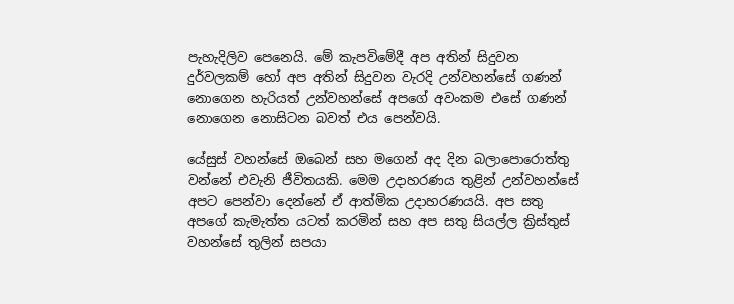පැහැදිලිව පෙනෙයි. මේ කැපවිමේදී අප අතින් සිදුවන දුර්වලකම් හෝ අප අතින් සිදුවන වැරදි උන්වහන්සේ ගණන් නොගෙන හැරියත් උන්වහන්සේ අපගේ අවංකම එසේ ගණන් නොගෙන නොසිටන බවත් එය පෙන්වයි.

යේසුස් වහන්සේ ඔබෙන් සහ මගෙන් අද දින බලාපොරොත්තු වන්නේ එවැනි ජීවිතයකි. මෙම උදාහරණය තුළින් උන්වහන්සේ අපට පෙන්වා දෙන්නේ ඒ ආත්මික උදාහරණයයි. අප සතු අපගේ කැමැත්ත යටත් කරමින් සහ අප සතු සියල්ල ක්‍රිස්තුස් වහන්සේ තුලින් සපයා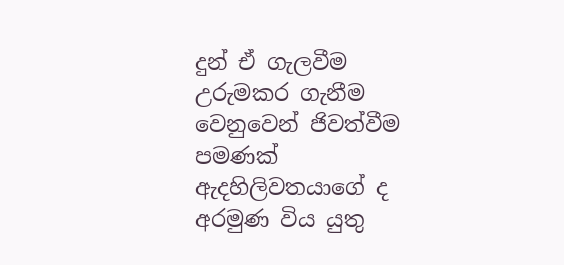දුන් ඒ ගැලවීම උරුමකර ගැනීම වෙනුවෙන් ජිවත්වීම පමණක් ඇදහිලිවතයාගේ ද අරමුණ විය යුතු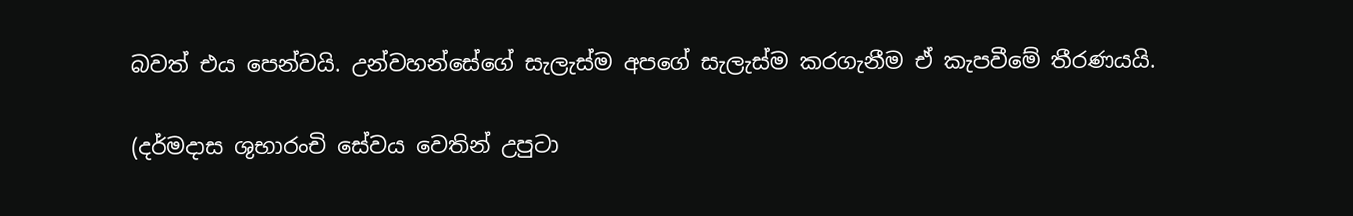බවත් එය පෙන්වයි. උන්වහන්සේගේ සැලැස්ම අපගේ සැලැස්ම කරගැනීම ඒ කැපවීමේ තීරණයයි.

(දර්මදාස ශුභාරංචි සේවය වෙතින් උපුටා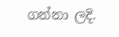ගන්නා ලදි.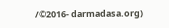/©2016- darmadasa.org)